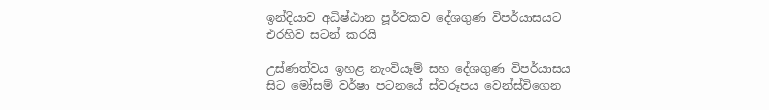ඉන්දියාව අධිෂ්ඨාන පූර්වකව දේශගුණ විපර්යාසයට එරහිව සටන් කරයි

උස්ණත්වය ඉහළ නැංවියෑම් සහ දේශගුණ විපර්යාසය සිට මෝසම් වර්ෂා පටනයේ ස්වරූපය වෙන්ස්විගෙන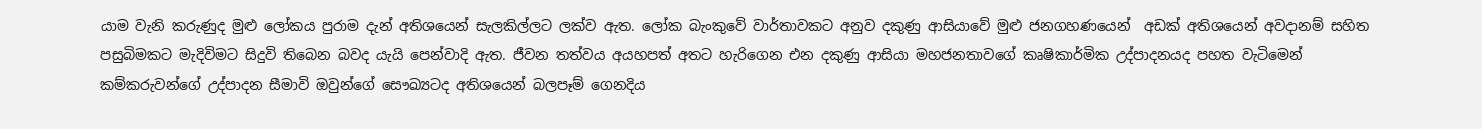යාම වැනි කරුණුද මුළු ලෝකය පුරාම දැන් අතිශයෙන් සැලකිල්ලට ලක්ව ඇත. ලෝක බැංකුවේ වාර්තාවකට අනුව දකුණු ආසියාවේ මුළු ජනගහණයෙන්  අඩක් අතිශයෙන් අවදානම් සහිත පසුබිමකට මැදිවිමට සිදුවි තිබෙන බවද යැයි පෙන්වාදි ඇත. ජීවන තත්වය අයහපත් අතට හැරිගෙන එන දකුණු ආසියා මහජනතාවගේ කෘෂිකාර්මික උද්පාදනයද පහත වැටිමෙන් කම්කරුවන්ගේ උද්පාදන සීමාවි ඔවුන්ගේ සෞඛ්‍යටද අතිශයෙන් බලපෑම් ගෙනදිය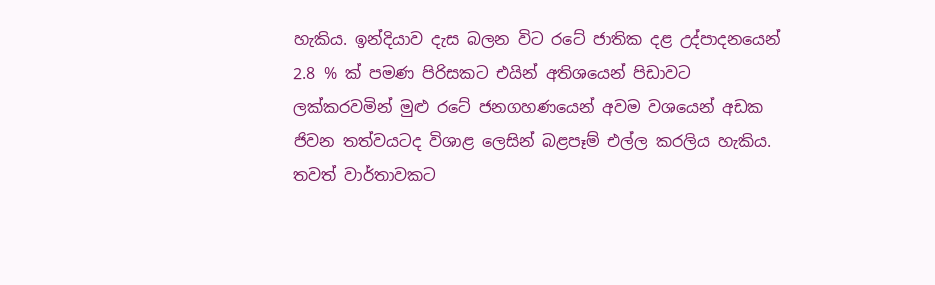හැකිය. ඉන්දියාව දැස බලන විට රටේ ජාතික දළ උද්පාදනයෙන් 2.8 % ක් පමණ පිරිසකට එයින් අතිශයෙන් පිඩාවට ලක්කරවමින් මුළු රටේ ජනගහණයෙන් අවම වශයෙන් අඩක ජිවන තත්වයටද විශාළ ලෙසින් බළපෑම් එල්ල කරලිය හැකිය.
තවත් වාර්තාවකට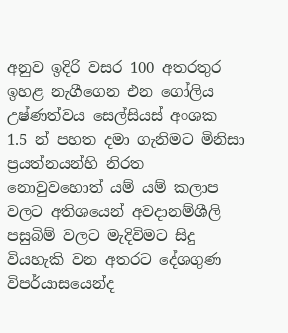අනුව ඉදිරි වසර 100 අතරතුර ඉහළ නැගීගෙන එන ගෝලිය උෂ්ණත්වය සෙල්සියස් අංශක 1.5 න් පහත දමා ගැනිමට මිනිසා ප්‍රයත්නයන්හි නිරත නොවුවහොත් යම් යම් කලාප වලට අතිශයෙන් අවදානම්ශීලි පසුබිම් වලට මැදිවිමට සිදු වියහැකි වන අතරට දේශගුණ විපර්යාසයෙන්ද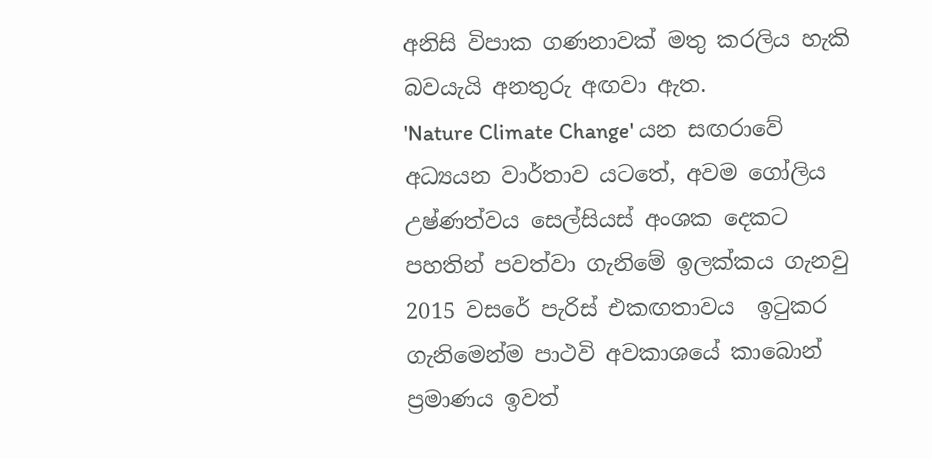අනිසි විපාක ගණනාවක් මතු කරලිය හැකි බවයැයි අනතුරු අඟවා ඇත.
'Nature Climate Change' යන සඟරාවේ අධ්‍යයන වාර්තාව යටතේ, අවම ගෝලිය උෂ්ණත්වය සෙල්සියස් අංශක දෙකට පහතින් පවත්වා ගැනිමේ ඉලක්කය ගැනවු 2015 වසරේ පැරිස් එකඟතාවය  ඉටුකර ගැනිමෙන්ම පාථවි අවකාශයේ කාබොන් ප්‍රමාණය ඉවත්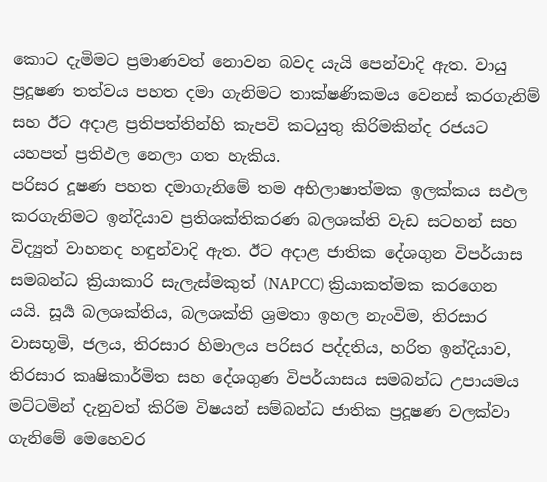කොට දැමිමට ප්‍රමාණවත් නොවන බවද යැයි පෙන්වාදි ඇත. වායු ප්‍රදූෂණ තත්වය පහත දමා ගැනිමට තාක්ෂණිකමය වෙනස් කරගැනිම් සහ ඊට අදාළ ප්‍රතිපත්තින්හි කැපවි කටයුතු කිරිමකින්ද රජයට යහපත් ප්‍රතිඵල නෙලා ගත හැකිය.
පරිසර දූෂණ පහත දමාගැනිමේ තම අභිලාෂාත්මක ඉලක්කය සඵල කරගැනිමට ඉන්දියාව ප්‍රතිශක්තිකරණ බලශක්ති වැඩ සටහන් සහ විද්‍යුත් වාහනද හඳුන්වාදි ඇත. ඊට අදාළ ජාතික දේශගුන විපර්යාස සමබන්ධ ක්‍රියාකාරි සැලැස්මකුත් (NAPCC) ක්‍රියාකත්මක කරගෙන යයි. සූර්‍ය බලශක්තිය, බලශක්ති ශ්‍රමතා ඉහල නැංවිම, තිරසාර වාසභූමි, ජලය, තිරසාර හිමාලය පරිසර පද්දතිය, හරිත ඉන්දියාව, තිරසාර කෘෂිකාර්මිත සහ දේශගුණ විපර්යාසය සමබන්ධ උපායමය මට්ටමින් දැනුවත් කිරිම විෂයන් සම්බන්ධ ජාතික ප්‍රදූෂණ වලක්වා ගැනිමේ මෙහෙවර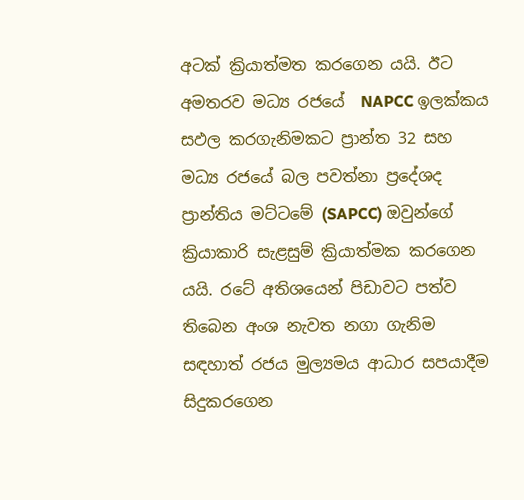අටක් ක්‍රියාත්මත කරගෙන යයි. ඊට අමතරව මධ්‍ය රජයේ  NAPCC ඉලක්කය සඵල කරගැනිමකට ප්‍රාන්ත 32 සහ මධ්‍ය රජයේ බල පවත්නා ප්‍රදේශද ප්‍රාන්තිය මට්ටමේ (SAPCC) ඔවුන්ගේ ක්‍රියාකාරි සැළසුම් ක්‍රියාත්මක කරගෙන යයි. රටේ අතිශයෙන් පිඩාවට පත්ව තිබෙන අංශ නැවත නගා ගැනිම සඳහාත් රජය මුල්‍යමය ආධාර සපයාදීම සිදුකරගෙන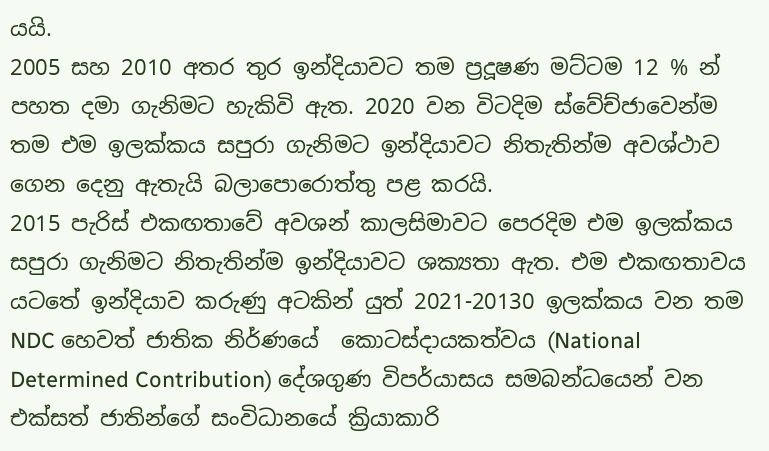යයි.
2005 සහ 2010 අතර තුර ඉන්දියාවට තම ප්‍රදූෂණ මට්ටම 12 % න් පහත දමා ගැනිමට හැකිවි ඇත. 2020 වන විටදිම ස්වේච්ජාවෙන්ම තම එම ඉලක්කය සපුරා ගැනිමට ඉන්දියාවට නිතැතින්ම අවශ්ථාව ගෙන දෙනු ඇතැයි බලාපොරොත්තු පළ කරයි.
2015 පැරිස් එකඟතාවේ අවශන් කාලසිමාවට පෙරදිම එම ඉලක්කය සපුරා ගැනිමට නිතැතින්ම ඉන්දියාවට ශක්‍යතා ඇත. එම එකඟතාවය යටතේ ඉන්දියාව කරුණු අටකින් යුත් 2021-20130 ඉලක්කය වන තම NDC හෙවත් ජාතික නිර්ණයේ  කොටස්දායකත්වය (National Determined Contribution) දේශගුණ විපර්යාසය සමබන්ධයෙන් වන එක්සත් ජාතින්ගේ සංවිධානයේ ක්‍රියාකාරි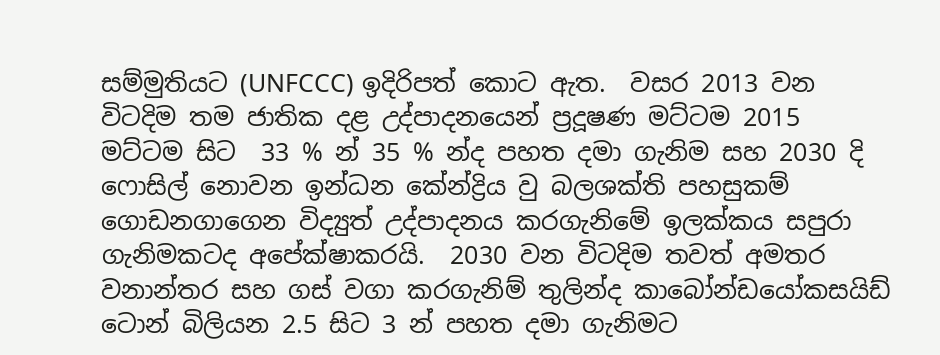සම්මුතියට (UNFCCC) ඉදිරිපත් කොට ඇත.  වසර 2013 වන විටදිම තම ජාතික දළ උද්පාදනයෙන් ප්‍රදූෂණ මට්ටම 2015 මට්ටම සිට  33 % න් 35 % න්ද පහත දමා ගැනිම සහ 2030 දි ෆොසිල් නොවන ඉන්ධන කේන්ද්‍රිය වු බලශක්ති පහසුකම් ගොඩනගාගෙන විද්‍යුත් උද්පාදනය කරගැනිමේ ඉලක්කය සපුරා ගැනිමකටද අපේක්ෂාකරයි.  2030 වන විටදිම තවත් අමතර වනාන්තර සහ ගස් වගා කරගැනිම් තුලින්ද කාබෝන්ඩයෝකසයිඩ් ටොන් බිලියන 2.5 සිට 3 න් පහත දමා ගැනිමට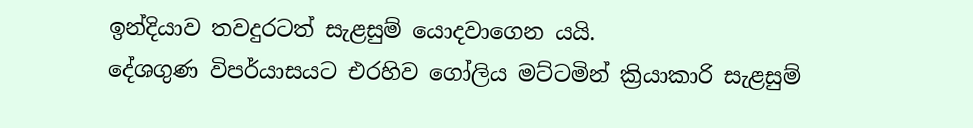ඉන්දියාව තවදුරටත් සැළසුම් යොදවාගෙන යයි.
දේශගුණ විපර්යාසයට එරහිව ගෝලිය මට්ටමින් ක්‍රියාකාරි සැළසුම්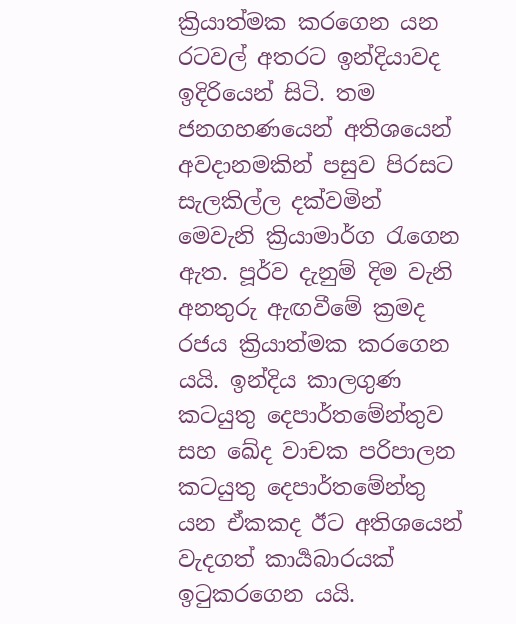ක්‍රියාත්මක කරගෙන යන රටවල් අතරට ඉන්දියාවද ඉදිරියෙන් සිටි. තම ජනගහණයෙන් අතිශයෙන් අවදානමකින් පසුව පිරසට සැලකිල්ල දක්වමින් මෙවැනි ක්‍රියාමාර්ග රැගෙන ඇත. පූර්ව දැනුම් දිම වැනි අනතුරු ඇඟවීමේ ක්‍රමද රජය ක්‍රියාත්මක කරගෙන යයි. ඉන්දිය කාලගුණ කටයුතු දෙපාර්තමේන්තුව සහ ඛේද වාචක පරිපාලන කටයුතු දෙපාර්තමේන්තු යන ඒකකද ඊට අතිශයෙන් වැදගත් කාර්‍යබාරයක් ඉටුකරගෙන යයි.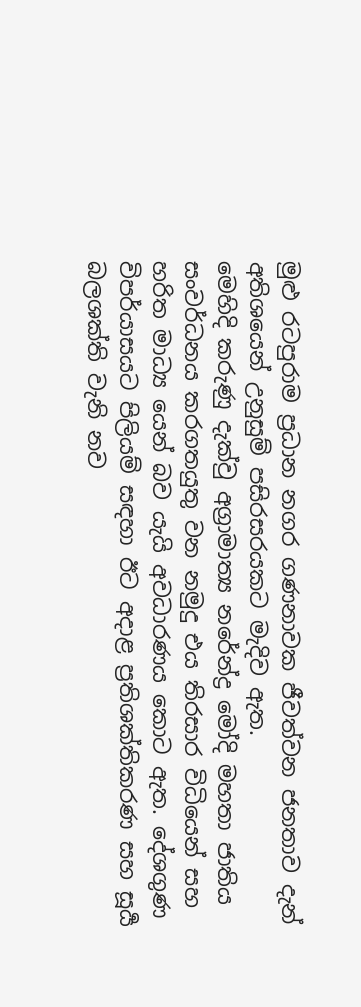මුළු රටපුරාම ප්‍රධාන නගර ගණනාවක ජීවත්වන ජනතාව දැන් අතිශයෙන් උනුසුම් පසිරසරයකට මැදිව ඇත.
මෙහිදි කරුණු දැක්වු අග්‍රාමාත්‍ය නරේන්ද්‍ර මෝදි මහතා ජාතිය සංවර්ධනය කරගතයුතු වන නමුදු එය තිරසාර විධියෙන් සහ හරිත මාධ්‍ය යෙන් බව යැයි අවධාරණය කොට ඇත. දේශගුණ විපර්යාසයට පිලියම් සඳහා ඊට අදාළ ප්‍රතිශක්තිකරණ සහ සූර්‍ය බලශක්ති වැනි නව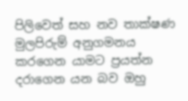පිලිවෙත් සහ නව තාක්ෂණ මුලපිරුම් අනුගමනය කරගෙන යාමට ප්‍රයත්න දරාගෙන යන බව ඔහු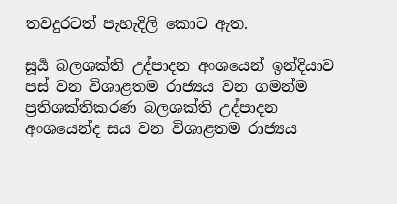තවදුරටත් පැහැදිලි කොට ඇත.

සූර්‍ය බලශක්ති උද්පාදන අංශයෙන් ඉන්දියාව පස් වන විශාළතම රාජ්‍යය වන ගමන්ම ප්‍රතිශක්තිකරණ බලශක්ති උද්පාදන අංශයෙන්ද සය වන විශාළතම රාජ්‍යය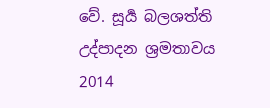වේ. සූර්‍ය බලශත්ති උද්පාදන ශ්‍රමතාවය 2014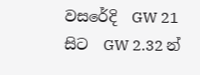වසරේදි  GW 21 සිට  GW 2.32 න්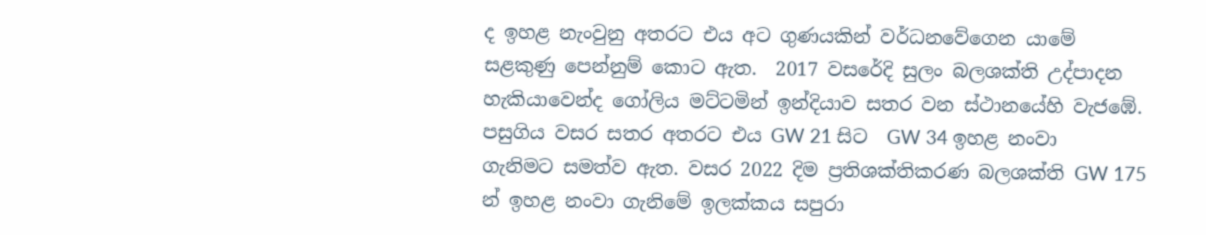ද ඉහළ නැංවුනු අතරට එය අට ගුණයකින් වර්ධනවේගෙන යාමේ සළකුණු පෙන්නුම් කොට ඇත.  2017 වසරේදි සුලං බලශක්ති උද්පාදන හැකියාවෙන්ද ගෝලිය මට්ටමින් ඉන්දියාව සතර වන ස්ථානයේහි වැජඹේ. පසුගිය වසර සතර අතරට එය GW 21 සිට  GW 34 ඉහළ නංවා ගැනිමට සමත්ව ඇත. වසර 2022 දිම ප්‍රතිශක්තිකරණ බලශක්ති GW 175 න් ඉහළ නංවා ගැනිමේ ඉලක්කය සපුරා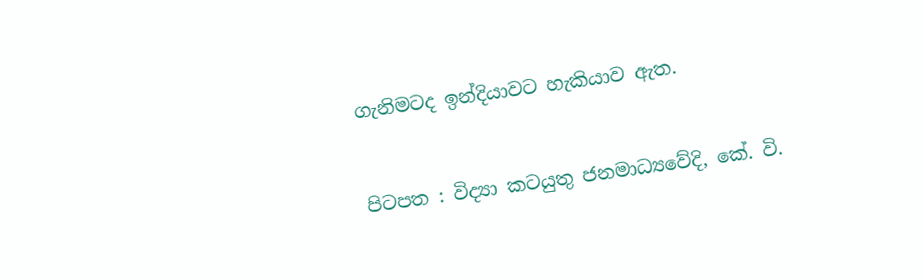ගැනිමටද ඉන්දියාවට හැකියාව ඇත.


පිටපත : විද්‍යා කටයුතු ජනමාධ්‍යවේදි, කේ. වි.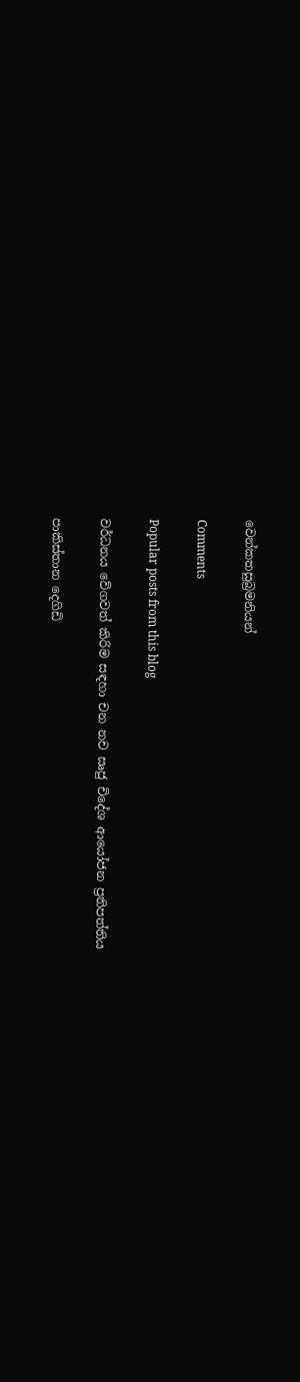වෙන්කතසුබ්‍රමනියන්

Comments

Popular posts from this blog

වර්ධනය වේගවත් කිරිම සඳහා චන නච සෘජු චිදේශ ආයෝජන ප්‍රතිපත්තිය

පාකිස්තාන දෙගිඩි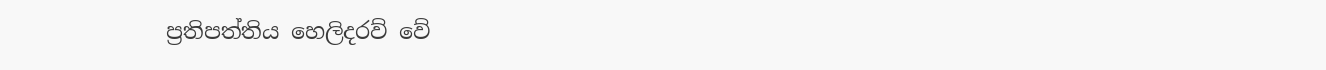ප්‍රතිපත්තිය හෙලිදරව් වේ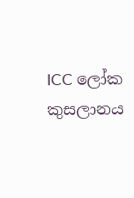ICC ලෝක කුසලානය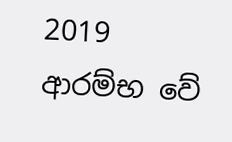2019 ආරම්භ වේ